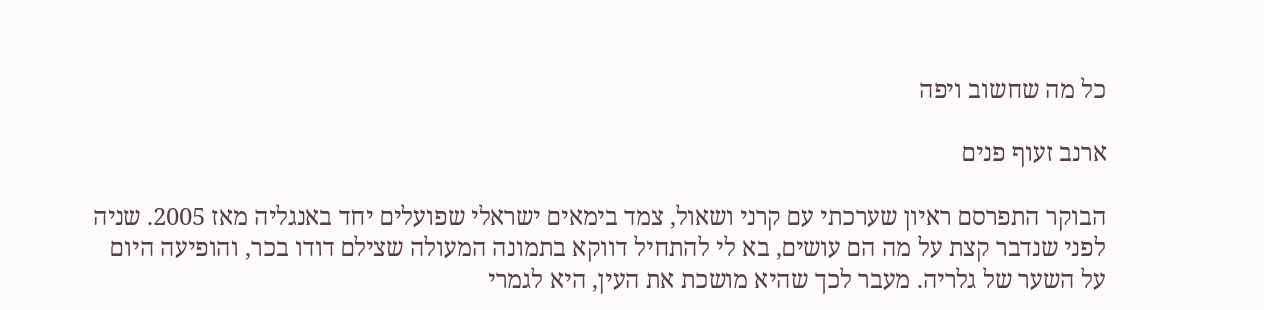כל מה שחשוב ויפה

ארנב זעוף פנים

הבוקר התפרסם ראיון שערכתי עם קרני ושאול, צמד בימאים ישראלי שפועלים יחד באנגליה מאז 2005. שניה לפני שנדבר קצת על מה הם עושים, בא לי להתחיל דווקא בתמונה המעולה שצילם דודו בכר, והופיעה היום על השער של גלריה. מעבר לכך שהיא מושכת את העין, היא לגמרי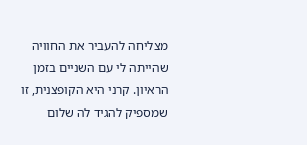מצליחה להעביר את החוויה שהייתה לי עם השניים בזמן הראיון. קרני היא הקופצנית, זו שמספיק להגיד לה שלום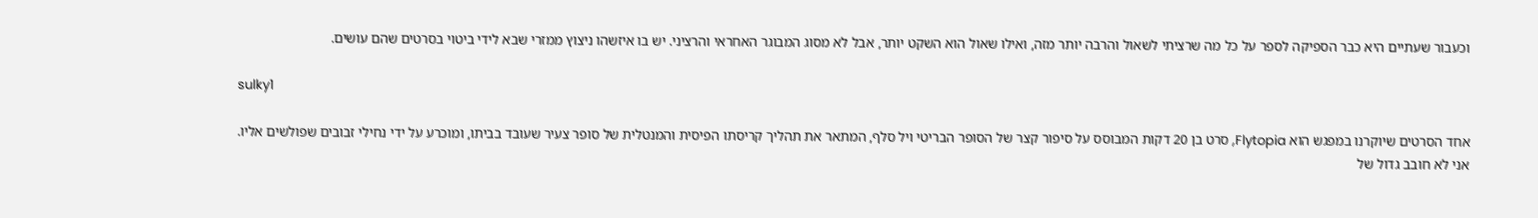וכעבור שעתיים היא כבר הספיקה לספר על כל מה שרציתי לשאול והרבה יותר מזה, ואילו שאול הוא השקט יותר, אבל לא מסוג המבוגר האחראי והרציני. יש בו איזשהו ניצוץ ממזרי שבא לידי ביטוי בסרטים שהם עושים.

sulky1

אחד הסרטים שיוקרנו במפגש הוא Flytopia, סרט בן 20 דקות המבוסס על סיפור קצר של הסופר הבריטי ויל סלף, המתאר את תהליך קריסתו הפיסית והמנטלית של סופר צעיר שעובד בביתו, ומוכרע על ידי נחילי זבובים שפולשים אליו. אני לא חובב גדול של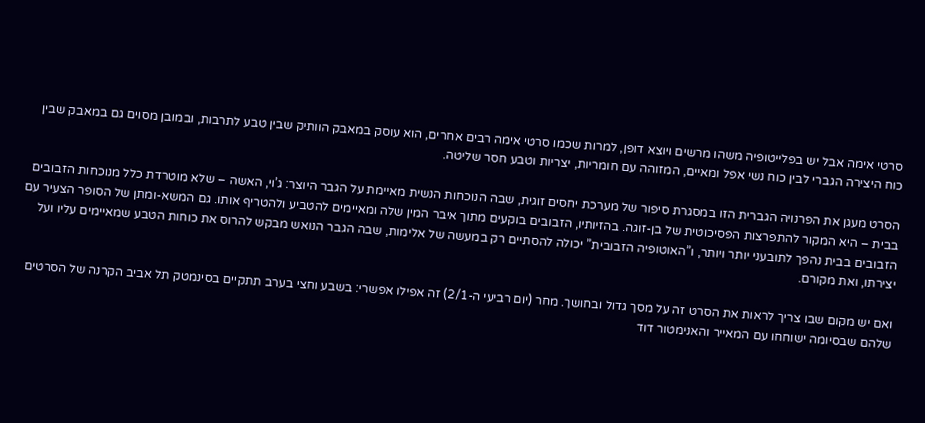סרטי אימה אבל יש בפלייטופיה משהו מרשים ויוצא דופן, למרות שכמו סרטי אימה רבים אחרים, הוא עוסק במאבק הוותיק שבין טבע לתרבות, ובמובן מסוים גם במאבק שבין כוח היצירה הגברי לבין כוח נשי אפל ומאיים, המזוהה עם חומריות, יצריות וטבע חסר שליטה.

הסרט מעגן את הפרנויה הגברית הזו במסגרת סיפור של מערכת יחסים זוגית, שבה הנוכחות הנשית מאיימת על הגבר היוצר: ג’וי, האשה – שלא מוטרדת כלל מנוכחות הזבובים בבית – היא המקור להתפרצות הפסיכוטית של בן-זוגה. בהזיותיו, הזבובים בוקעים מתוך איבר המין שלה ומאיימים להטביע ולהטריף אותו. גם המשא-ומתן של הסופר הצעיר עם הזבובים בבית נהפך לתובעני יותר ויותר, ו”האוטופיה הזבובית” יכולה להסתיים רק במעשה של אלימות, שבה הגבר הנואש מבקש להרוס את כוחות הטבע שמאיימים עליו ועל יצירתו, ואת מקורם.

ואם יש מקום שבו צריך לראות את הסרט זה על מסך גדול ובחושך. מחר (יום רביעי ה-2/1) זה אפילו אפשרי: בשבע וחצי בערב תתקיים בסינמטק תל אביב הקרנה של הסרטים שלהם שבסיומה ישוחחו עם המאייר והאנימטור דוד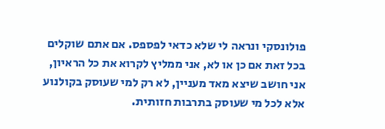פולונסקי ונראה לי שלא כדאי לפספס. אם אתם שוקלים בכל זאת אם כן או לא, אני ממליץ לקרוא את כל הראיון, אני חושב שיצא מאד מעניין, לא רק למי שעוסק בקולנוע אלא לכל מי שעוסק בתרבות חזותית.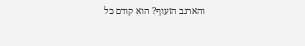והארנב הזעוף? הוא קודם כל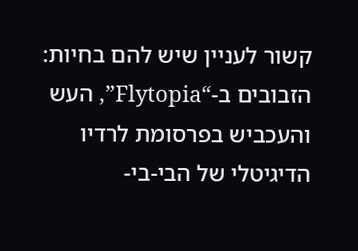קשור לעניין שיש להם בחיות: הזבובים ב-“Flytopia”, העש והעכביש בפרסומת לרדיו הדיגיטלי של הבי-בי-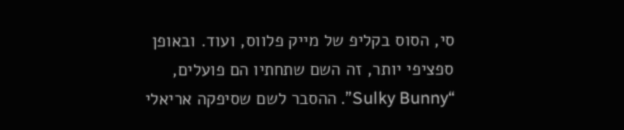סי, הסוס בקליפ של מייק פלווס, ועוד. ובאופן ספציפי יותר, זה השם שתחתיו הם פועלים, “Sulky Bunny”. ההסבר לשם שסיפקה אריאלי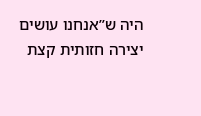היה ש”אנחנו עושים יצירה חזותית קצת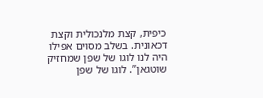כיפית, קצת מלנכולית וקצת דכאונית. בשלב מסוים אפילו היה לנו לוגו של שפן שמחזיק שוטגאן”. לוגו של שפן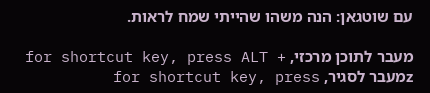עם שוטגאן: הנה משהו שהייתי שמח לראות.

מעבר לתוכן מרכזי, for shortcut key, press ALT + zמעבר לסגיר, for shortcut key, press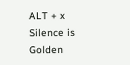ALT + x
Silence is Golden